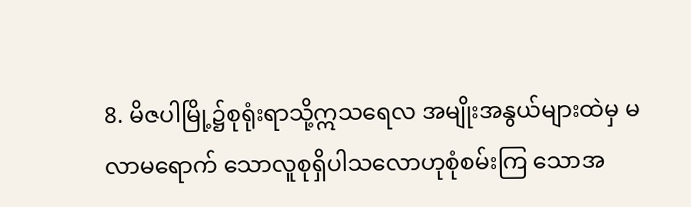8. မိဇပါမြို့၌စုရုံးရာသို့ဣသရေလ အမျိုးအနွယ်များထဲမှ မလာမရောက် သောလူစုရှိပါသလောဟုစုံစမ်းကြ သောအ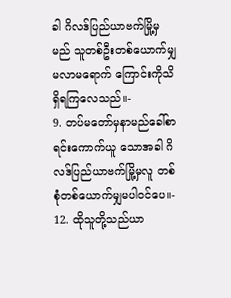ခါ ဂိလဒ်ပြည်ယာဗက်မြို့မှမည် သူတစ်ဦးတစ်ယောက်မျှမလာမရောက် ကြောင်းကိုသိရှိရကြလေသည်။-
9. တပ်မတော်မှနာမည်ခေါ်စာရင်းကောက်ယူ သောအခါ ဂိလဒ်ပြည်ယာဗက်မြို့မှလူ တစ်စုံတစ်ယောက်မျှမပါဝင်ပေ။-
12. ထိုသူတို့သည်ယာ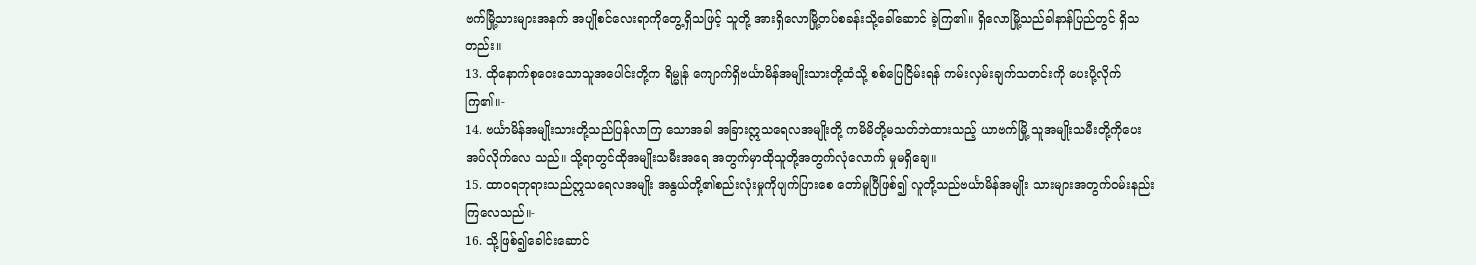ဗက်မြို့သားများအနက် အပျိုစင်လေးရာကိုတွေ့ရှိသဖြင့် သူတို့ အားရှိလောမြို့တပ်စခန်းသို့ခေါ်ဆောင် ခဲ့ကြ၏။ ရှိလောမြို့သည်ခါနာန်ပြည်တွင် ရှိသတည်း။
13. ထိုနောက်စုဝေးသောသူအပေါင်းတို့က ရိမ္မုန် ကျောက်ရှိဗင်္ယာမိန်အမျိုးသားတို့ထံသို့ စစ်ပြေငြိမ်းရန် ကမ်းလှမ်းချက်သတင်းကို ပေးပို့လိုက်ကြ၏။-
14. ဗင်္ယာမိန်အမျိုးသားတို့သည်ပြန်လာကြ သောအခါ အခြားဣသရေလအမျိုးတို့ ကမိမိတို့မသတ်ဘဲထားသည့် ယာဗက်မြို့ သူအမျိုးသမီးတို့ကိုပေးအပ်လိုက်လေ သည်။ သို့ရာတွင်ထိုအမျိုးသမီးအရေ အတွက်မှာထိုသူတို့အတွက်လုံလောက် မှုမရှိချေ။
15. ထာဝရဘုရားသည်ဣသရေလအမျိုး အနွယ်တို့၏စည်းလုံးမှုကိုပျက်ပြားစေ တော်မူပြီဖြစ်၍ လူတို့သည်ဗင်္ယာမိန်အမျိုး သားများအတွက်ဝမ်းနည်းကြလေသည်။-
16. သို့ဖြစ်၍ခေါင်းဆောင်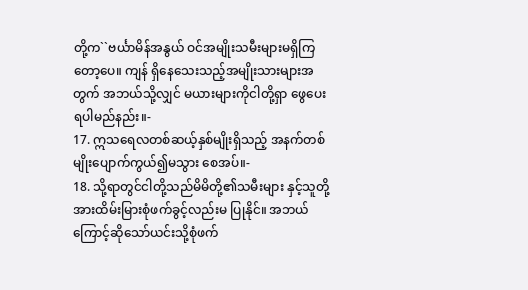တို့က``ဗင်္ယာမိန်အနွယ် ဝင်အမျိုးသမီးများမရှိကြတော့ပေ။ ကျန် ရှိနေသေးသည့်အမျိုးသားများအတွက် အဘယ်သို့လျှင် မယားများကိုငါတို့ရှာ ဖွေပေးရပါမည်နည်း။-
17. ဣသရေလတစ်ဆယ့်နှစ်မျိုးရှိသည့် အနက်တစ်မျိုးပျောက်ကွယ်၍မသွား စေအပ်။-
18. သို့ရာတွင်ငါတို့သည်မိမိတို့၏သမီးများ နှင့်သူတို့အားထိမ်းမြားစုံဖက်ခွင့်လည်းမ ပြုနိုင်။ အဘယ်ကြောင့်ဆိုသော်ယင်းသို့စုံဖက်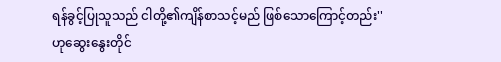ရန်ခွင့်ပြုသူသည် ငါတို့၏ကျိန်စာသင့်မည် ဖြစ်သောကြောင့်တည်း'' ဟုဆွေးနွေးတိုင်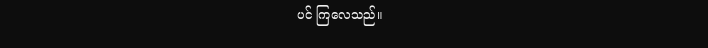ပင် ကြလေသည်။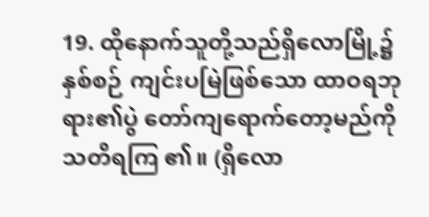19. ထိုနောက်သူတို့သည်ရှိလောမြို့၌နှစ်စဉ် ကျင်းပမြဲဖြစ်သော ထာဝရဘုရား၏ပွဲ တော်ကျရောက်တော့မည်ကိုသတိရကြ ၏။ (ရှိလော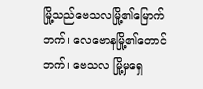မြို့သည်ဗေသလမြို့၏မြောက် ဘက်၊ လေဗောနမြို့၏တောင်ဘက်၊ ဗေသလ မြို့မှရှေ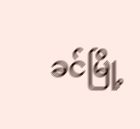ခင်မြို့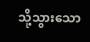သို့သွားသော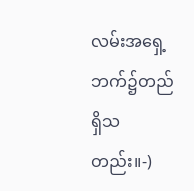လမ်းအရှေ့ ဘက်၌တည်ရှိသတည်း။-)